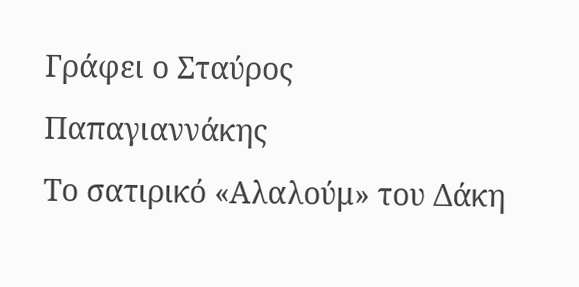Γράφει ο Σταύρος Παπαγιαννάκης
Το σατιρικό «Αλαλούμ» του Δάκη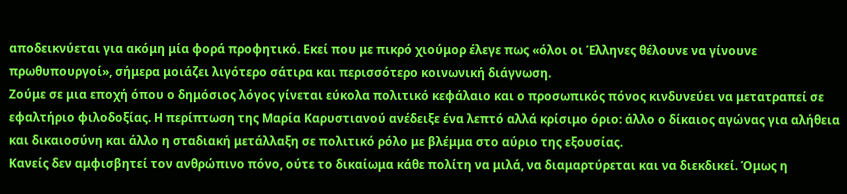αποδεικνύεται για ακόμη μία φορά προφητικό. Εκεί που με πικρό χιούμορ έλεγε πως «όλοι οι Έλληνες θέλουνε να γίνουνε πρωθυπουργοί», σήμερα μοιάζει λιγότερο σάτιρα και περισσότερο κοινωνική διάγνωση.
Ζούμε σε μια εποχή όπου ο δημόσιος λόγος γίνεται εύκολα πολιτικό κεφάλαιο και ο προσωπικός πόνος κινδυνεύει να μετατραπεί σε εφαλτήριο φιλοδοξίας. Η περίπτωση της Μαρία Καρυστιανού ανέδειξε ένα λεπτό αλλά κρίσιμο όριο: άλλο ο δίκαιος αγώνας για αλήθεια και δικαιοσύνη και άλλο η σταδιακή μετάλλαξη σε πολιτικό ρόλο με βλέμμα στο αύριο της εξουσίας.
Κανείς δεν αμφισβητεί τον ανθρώπινο πόνο, ούτε το δικαίωμα κάθε πολίτη να μιλά, να διαμαρτύρεται και να διεκδικεί. Όμως η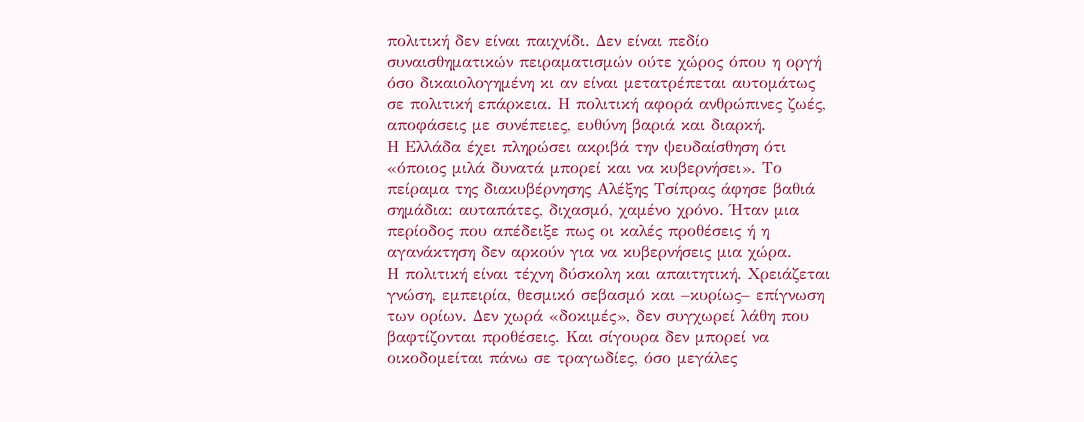πολιτική δεν είναι παιχνίδι. Δεν είναι πεδίο συναισθηματικών πειραματισμών ούτε χώρος όπου η οργή όσο δικαιολογημένη κι αν είναι μετατρέπεται αυτομάτως σε πολιτική επάρκεια. Η πολιτική αφορά ανθρώπινες ζωές, αποφάσεις με συνέπειες, ευθύνη βαριά και διαρκή.
Η Ελλάδα έχει πληρώσει ακριβά την ψευδαίσθηση ότι «όποιος μιλά δυνατά μπορεί και να κυβερνήσει». Το πείραμα της διακυβέρνησης Αλέξης Τσίπρας άφησε βαθιά σημάδια: αυταπάτες, διχασμό, χαμένο χρόνο. Ήταν μια περίοδος που απέδειξε πως οι καλές προθέσεις ή η αγανάκτηση δεν αρκούν για να κυβερνήσεις μια χώρα.
Η πολιτική είναι τέχνη δύσκολη και απαιτητική. Χρειάζεται γνώση, εμπειρία, θεσμικό σεβασμό και –κυρίως– επίγνωση των ορίων. Δεν χωρά «δοκιμές», δεν συγχωρεί λάθη που βαφτίζονται προθέσεις. Και σίγουρα δεν μπορεί να οικοδομείται πάνω σε τραγωδίες, όσο μεγάλες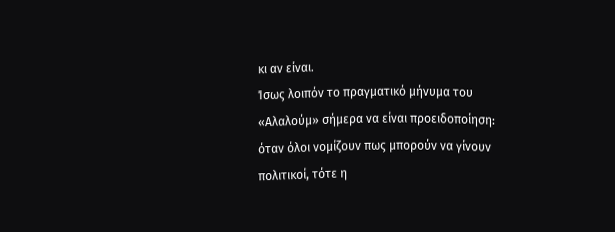κι αν είναι.
Ίσως λοιπόν το πραγματικό μήνυμα του «Αλαλούμ» σήμερα να είναι προειδοποίηση: όταν όλοι νομίζουν πως μπορούν να γίνουν πολιτικοί, τότε η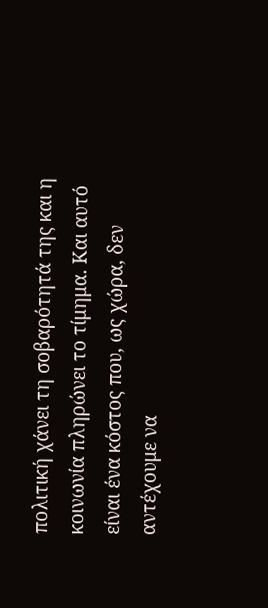πολιτική χάνει τη σοβαρότητά της και η κοινωνία πληρώνει το τίμημα. Και αυτό είναι ένα κόστος που, ως χώρα, δεν αντέχουμε να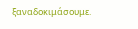ξαναδοκιμάσουμε.